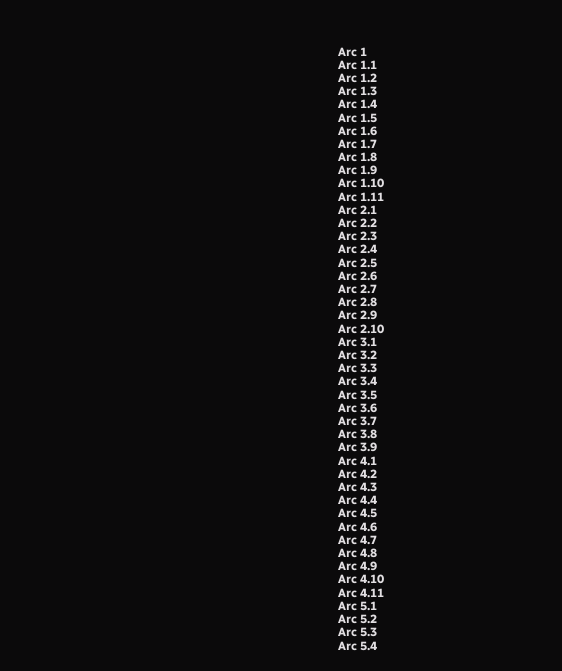Arc 1
Arc 1.1
Arc 1.2
Arc 1.3
Arc 1.4
Arc 1.5
Arc 1.6
Arc 1.7
Arc 1.8
Arc 1.9
Arc 1.10
Arc 1.11
Arc 2.1
Arc 2.2
Arc 2.3
Arc 2.4
Arc 2.5
Arc 2.6
Arc 2.7
Arc 2.8
Arc 2.9
Arc 2.10
Arc 3.1
Arc 3.2
Arc 3.3
Arc 3.4
Arc 3.5
Arc 3.6
Arc 3.7
Arc 3.8
Arc 3.9
Arc 4.1
Arc 4.2
Arc 4.3
Arc 4.4
Arc 4.5
Arc 4.6
Arc 4.7
Arc 4.8
Arc 4.9
Arc 4.10
Arc 4.11
Arc 5.1
Arc 5.2
Arc 5.3
Arc 5.4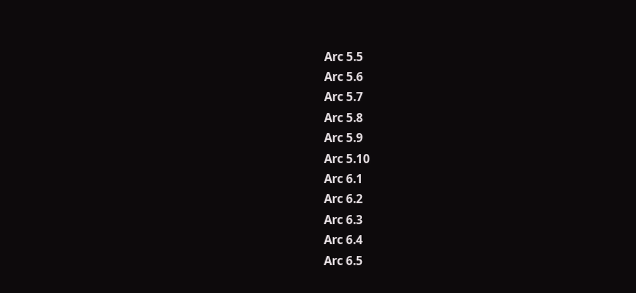Arc 5.5
Arc 5.6
Arc 5.7
Arc 5.8
Arc 5.9
Arc 5.10
Arc 6.1
Arc 6.2
Arc 6.3
Arc 6.4
Arc 6.5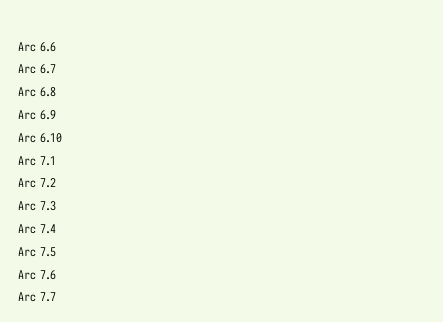Arc 6.6
Arc 6.7
Arc 6.8
Arc 6.9
Arc 6.10
Arc 7.1
Arc 7.2
Arc 7.3
Arc 7.4
Arc 7.5
Arc 7.6
Arc 7.7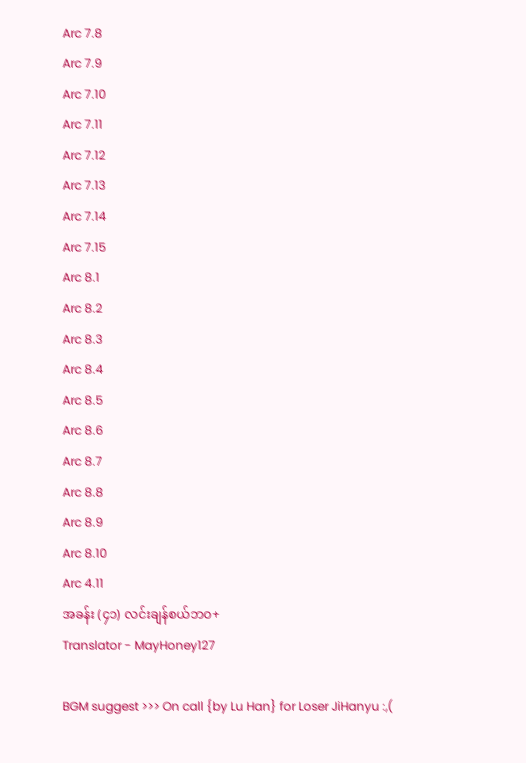Arc 7.8
Arc 7.9
Arc 7.10
Arc 7.11
Arc 7.12
Arc 7.13
Arc 7.14
Arc 7.15
Arc 8.1
Arc 8.2
Arc 8.3
Arc 8.4
Arc 8.5
Arc 8.6
Arc 8.7
Arc 8.8
Arc 8.9
Arc 8.10
Arc 4.11
အခန်း (၄၁) လင်းချန်စယ်ဘဝ+
Translator - MayHoney127

BGM suggest >>> On call {by Lu Han} for Loser JiHanyu :,(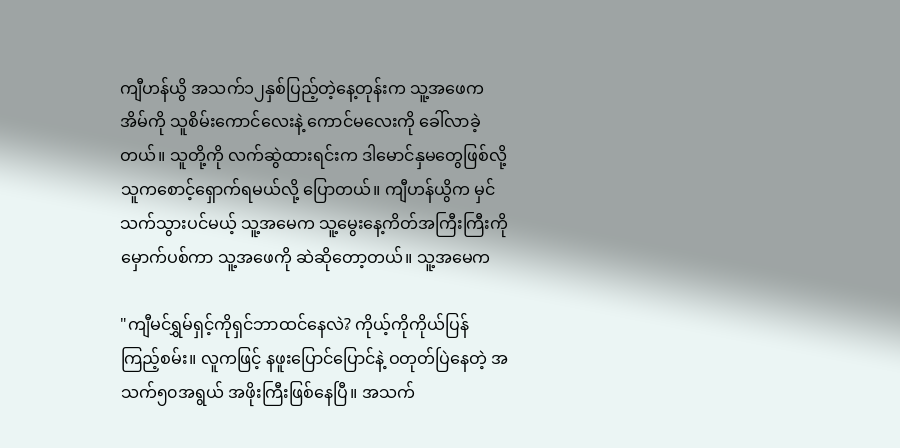ကျီဟန်ယွိ အသက်၁၂နှစ်ပြည့်တဲ့နေ့တုန်းက သူ့အဖေက အိမ်ကို သူစိမ်းကောင်လေးနဲ့ ကောင်မလေးကို ခေါ်လာခဲ့တယ်။ သူတို့ကို လက်ဆွဲထားရင်းက ဒါမောင်နှမတွေဖြစ်လို့ သူကစောင့်ရှောက်ရမယ်လို့ ပြောတယ်။ ကျီဟန်ယွိက မှင်သက်သွားပင်မယ့် သူ့အမေက သူ့မွေးနေ့ကိတ်အကြီးကြီးကို မှောက်ပစ်ကာ သူ့အဖေကို ဆဲဆိုတော့တယ်။ သူ့အမေက

"ကျီမင်ရွှမ်ရှင့်ကိုရှင်ဘာထင်နေလဲ? ကိုယ့်ကိုကိုယ်ပြန်ကြည့်စမ်း။ လူကဖြင့် နဖူးပြောင်ပြောင်နဲ့ ဝတုတ်ပြဲနေတဲ့ အသက်၅၀အရွယ် အဖိုးကြီးဖြစ်နေပြီ။ အသက်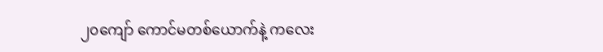၂၀ကျော် ကောင်မတစ်ယောက်နဲ့ ကလေး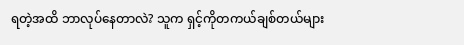ရတဲ့အထိ ဘာလုပ်နေတာလဲ? သူက ရှင့်ကိုတကယ်ချစ်တယ်များ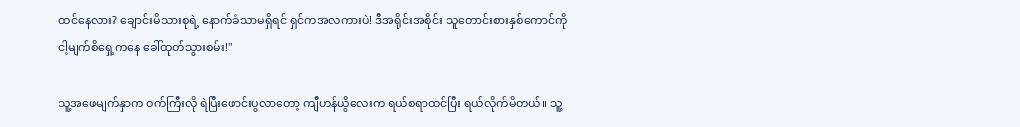ထင်နေလား? ချောင်းမိသားစုရဲ့ နောက်ခံသာမရှိရင် ရှင်ကအလကားပဲ! ဒီအရိုင်းအစိုင်း သူတောင်းစားနှစ်ကောင်ကို ငါ့မျက်စိရှေ့ကနေ ခေါ်ထုတ်သွားစမ်း!"

သူ့အဖေမျက်နှာက ဝက်ကြီးလို ရဲပြီးဖောင်းပွလာတော့ ကျီဟန်ယွိလေးက ရယ်စရာထင်ပြီး ရယ်လိုက်မိတယ်။ သူ့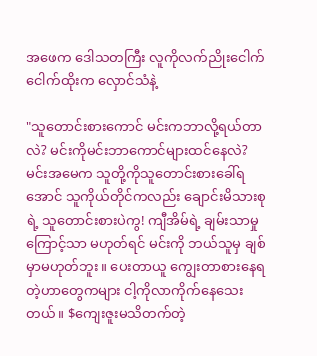အဖေက ဒေါသတကြီး လူကိုလက်ညိုးငေါက်ငေါက်ထိုးက လှောင်သံနဲ့

"သူတောင်းစားကောင် မင်းကဘာလို့ရယ်တာလဲ? မင်းကိုမင်းဘာကောင်များထင်နေလဲ? မင်းအမေက သူတို့ကိုသူတောင်းစားခေါ်ရအောင် သူကိုယ်တိုင်ကလည်း ချောင်းမိသားစုရဲ့ သူတောင်းစားပဲကွ! ကျီအိမ်ရဲ့ ချမ်းသာမှုကြောင့်သာ မဟုတ်ရင် မင်းကို ဘယ်သူမှ ချစ်မှာမဟုတ်ဘူး။ ပေးတာယူ ကျွေးတာစားနေရတဲ့ဟာတွေကများ ငါ့ကိုလာကိုက်နေသေးတယ်။ $ကျေးဇူးမသိတက်တဲ့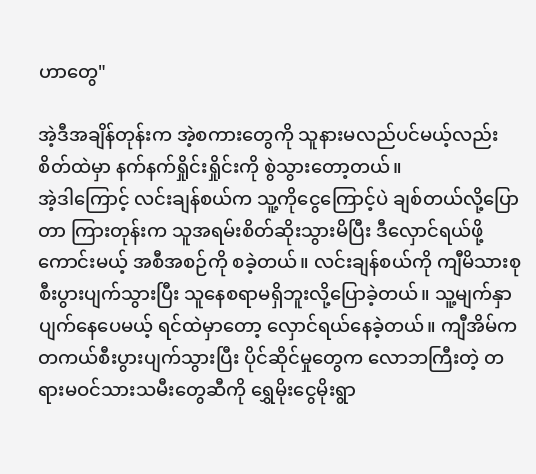ဟာတွေ"

အဲ့ဒီအချိန်တုန်းက အဲ့စကားတွေကို သူနားမလည်ပင်မယ့်လည်း စိတ်ထဲမှာ နက်နက်ရှိုင်းရှိုင်းကို စွဲသွားတော့တယ်။
အဲ့ဒါကြောင့် လင်းချန်စယ်က သူ့ကိုငွေကြောင့်ပဲ ချစ်တယ်လို့ပြောတာ ကြားတုန်းက သူအရမ်းစိတ်ဆိုးသွားမိပြီး ဒီလှောင်ရယ်ဖို့ကောင်းမယ့် အစီအစဉ်ကို စခဲ့တယ်။ လင်းချန်စယ်ကို ကျီမိသားစုစီးပွားပျက်သွားပြီး သူနေစရာမရှိဘူးလို့ပြောခဲ့တယ်။ သူ့မျက်နှာပျက်နေပေမယ့် ရင်ထဲမှာတော့ လှောင်ရယ်နေခဲ့တယ်။ ကျီအိမ်က တကယ်စီးပွားပျက်သွားပြီး ပိုင်ဆိုင်မှုတွေက လောဘကြီးတဲ့ တရားမဝင်သားသမီးတွေဆီကို ရွှေမိုးငွေမိုးရွာ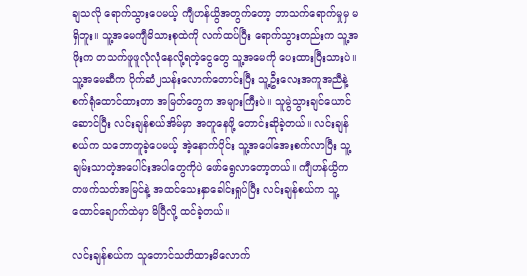ချသလို ရောက်သွားပေမယ့် ကျီဟန်ယွိအတွက်တော့ ဘာသက်ရောက်မှုမှ မရှိဘူး။ သူ့အမေကျီမိသားစုထဲကို လက်ထပ်ပြီး ရောက်သွားတည်းက သူ့အဖိုးက တသက်ဖူဖူလုံလုံနေလို့ရတဲ့ငွေတွေ သူ့အမေကို ပေးထားပြီးသားပဲ။ သူ့အမေဆီက ပိုက်ဆံ၂သန်းလောက်တောင်းပြီး သူ့ဦးလေးအကူအညီနဲ့ စက်ရုံထောင်ထားတာ အမြတ်တွေက အများကြီးပဲ။ သူမွဲသွားချင်ယောင်ဆောင်ပြီး လင်းချန်စယ်အိမ်မှာ အတူနေဖို့ တောင်းဆိုခဲ့တယ်။ လင်းချန်စယ်က သဘောတူခဲ့ပေမယ့် အဲ့နောက်ပိုင်း သူ့အပေါ်အေးစက်လာပြီး သူ့ချမ်းသာတဲ့အပေါင်းအပါတွေကိုပဲ ဖော်ရွေလာတော့တယ်။ ကျီဟန်ယွိက တဖက်သတ်အမြင်နဲ့ အထင်သေးနှာခေါင်းရှုပ်ပြီး လင်းချန်စယ်က သူ့ထောင်ချောက်ထဲမှာ မိပြီလို့ ထင်ခဲ့တယ်။

လင်းချန်စယ်က သူတောင်သတိထားမိလောက်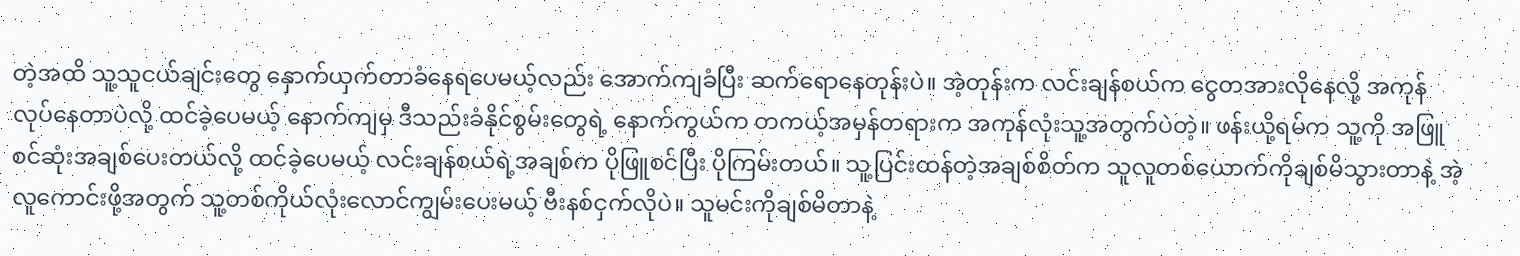တဲ့အထိ သူ့သူငယ်ချင်းတွေ နှောက်ယှက်တာခံနေရပေမယ့်လည်း အောက်ကျခံပြီး ဆက်ရောနေတုန်းပဲ။ အဲ့တုန်းက လင်းချန်စယ်က ငွေတအားလိုနေလို့ အကုန်လုပ်နေတာပဲလို့ ထင်ခဲ့ပေမယ့် နောက်ကျမှ ဒီသည်းခံနိုင်စွမ်းတွေရဲ့ နောက်ကွယ်က တကယ့်အမှန်တရားက အကုန်လုံးသူ့အတွက်ပဲတဲ့။ ဖန်းယို့ရမ်က သူ့ကို အဖြူစင်ဆုံးအချစ်ပေးတယ်လို့ ထင်ခဲ့ပေမယ့် လင်းချန်စယ်ရဲ့အချစ်က ပိုဖြူစင်ပြီး ပိုကြမ်းတယ်။ သူ့ပြင်းထန်တဲ့အချစ်စိတ်က သူလူတစ်ယောက်ကိုချစ်မိသွားတာနဲ့ အဲ့လူကောင်းဖို့အတွက် သူ့တစ်ကိုယ်လုံးလောင်ကျွမ်းပေးမယ့် ဗီးနစ်ငှက်လိုပဲ။ သူမင်းကိုချစ်မိတာနဲ့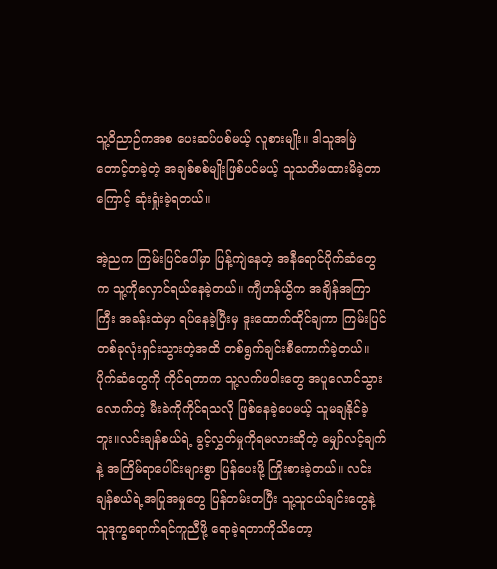သူ့ဝိညာဉ်ကအစ ပေးဆပ်ပစ်မယ့် လူစားမျိုး။ ဒါသူအမြဲတောင့်တခဲ့တဲ့ အချစ်စစ်မျိုးဖြစ်ပင်မယ့် သူသတိမထားမိခဲ့တာကြောင့် ဆုံးရှုံးခဲ့ရတယ်။

အဲ့ညက ကြမ်းပြင်ပေါ်မှာ ပြန့်ကျဲနေတဲ့ အနီရောင်ပိုက်ဆံတွေက သူ့ကိုလှောင်ရယ်နေခဲ့တယ်။ ကျီဟန်ယွိက အချိန်အကြာကြီး အခန်းထဲမှာ ရပ်နေခဲ့ပြီးမှ ဒူးထောက်ထိုင်ချကာ ကြမ်းပြင်တစ်ခုလုံးရှင်းသွားတဲ့အထိ တစ်ရွက်ချင်းစီကောက်ခဲ့တယ်။ ပိုက်ဆံတွေကို ကိုင်ရတာက သူ့လက်ဖဝါးတွေ အပူလောင်သွားလောက်တဲ့ မီးခဲကိုကိုင်ရသလို ဖြစ်နေခဲ့ပေမယ့် သူမချနိုင်ခဲ့ဘူး။လင်းချန်စယ်ရဲ့ ခွင့်လွှတ်မှုကိုရမလားဆိုတဲ့ မျှော်လင့်ချက်နဲ့ အကြိမ်ရာပေါင်းများစွာ ပြန်ပေးဖို့ ကြိုးစားခဲ့တယ်။ လင်းချန်စယ်ရဲ့အပြုအမှုတွေ ပြန်တမ်းတပြီး သူ့သူငယ်ချင်းတွေနဲ့ သူဒုက္ခရောက်ရင်ကူညီဖို့ ရောခဲ့ရတာကိုသိတော့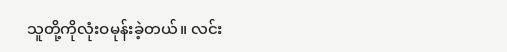သူတို့ကိုလုံးဝမုန်းခဲ့တယ်။ လင်း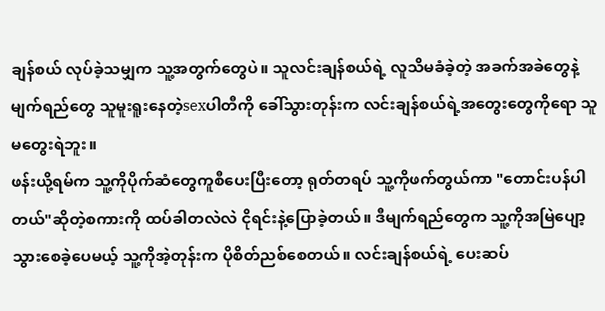ချန်စယ် လုပ်ခဲ့သမျှက သူ့အတွက်တွေပဲ။ သူလင်းချန်စယ်ရဲ့ လူသိမခံခဲ့တဲ့ အခက်အခဲတွေနဲ့ မျက်ရည်တွေ သူမူးရူးနေတဲ့sexပါတီကို ခေါ်သွားတုန်းက လင်းချန်စယ်ရဲ့အတွေးတွေကိုရော သူမတွေးရဲဘူး။
ဖန်းယို့ရမ်က သူ့ကိုပိုက်ဆံတွေကူစီပေးပြီးတော့ ရုတ်တရပ် သူ့ကိုဖက်တွယ်ကာ "တောင်းပန်ပါတယ်"ဆိုတဲ့စကားကို ထပ်ခါတလဲလဲ ငိုရင်းနဲ့ပြောခဲ့တယ်။ ဒီမျက်ရည်တွေက သူ့ကိုအမြဲပျော့သွားစေခဲ့ပေမယ့် သူ့ကိုအဲ့တုန်းက ပိုစိတ်ညစ်စေတယ်။ လင်းချန်စယ်ရဲ့ ပေးဆပ်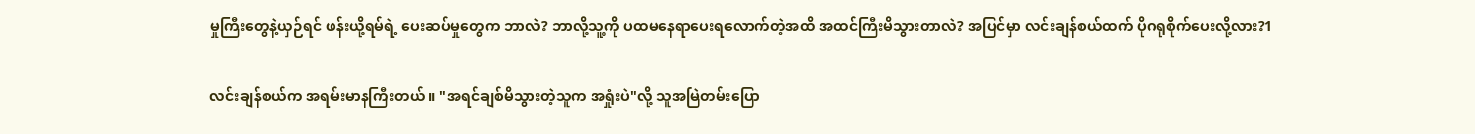မှုကြီးတွေနဲ့ယှဉ်ရင် ဖန်းယို့ရမ်ရဲ့ ပေးဆပ်မှုတွေက ဘာလဲ? ဘာလို့သူ့ကို ပထမနေရာပေးရလောက်တဲ့အထိ အထင်ကြီးမိသွားတာလဲ? အပြင်မှာ လင်းချန်စယ်ထက် ပိုဂရုစိုက်ပေးလို့လား?1

လင်းချန်စယ်က အရမ်းမာနကြီးတယ်။ "အရင်ချစ်မိသွားတဲ့သူက အရှုံးပဲ"လို့ သူအမြဲတမ်းပြော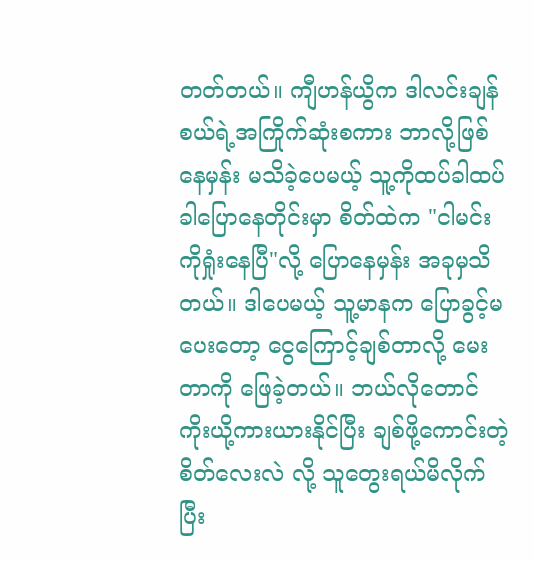တတ်တယ်။ ကျီဟန်ယွိက ဒါလင်းချန်စယ်ရဲ့အကြိုက်ဆုံးစကား ဘာလို့ဖြစ်နေမှန်း မသိခဲ့ပေမယ့် သူ့ကိုထပ်ခါထပ်ခါပြောနေတိုင်းမှာ စိတ်ထဲက "ငါမင်းကိုရှုံးနေပြီ"လို့ ပြောနေမှန်း အခုမှသိတယ်။ ဒါပေမယ့် သူ့မာနက ပြောခွင့်မပေးတော့ ငွေကြောင့်ချစ်တာလို့ မေးတာကို ဖြေခဲ့တယ်။ ဘယ်လိုတောင် ကိုးယို့ကားယားနိုင်ပြီး ချစ်ဖို့ကောင်းတဲ့ စိတ်လေးလဲ လို့ သူတွေးရယ်မိလိုက်ပြီး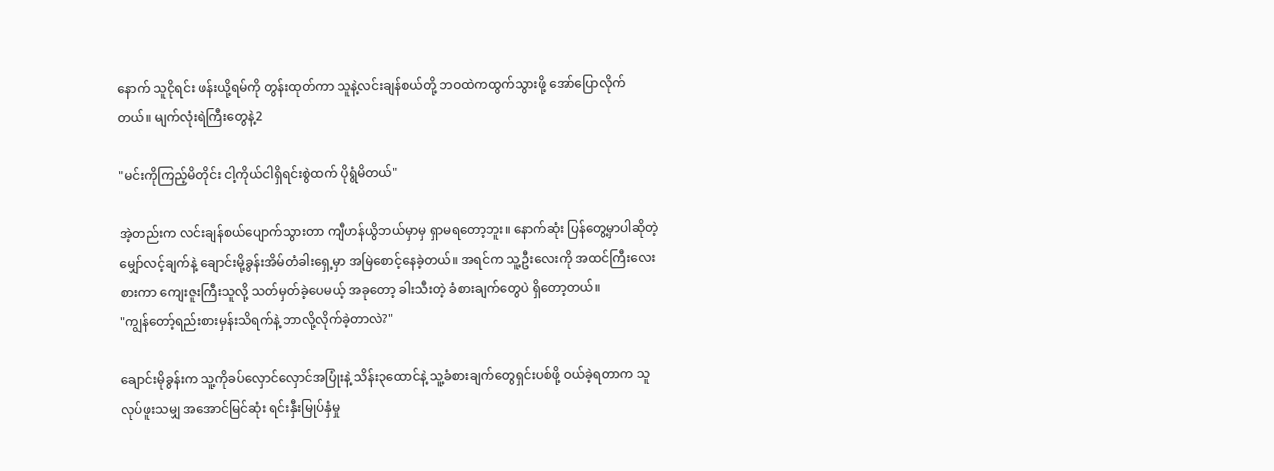နောက် သူငိုရင်း ဖန်းယို့ရမ်ကို တွန်းထုတ်ကာ သူနဲ့လင်းချန်စယ်တို့ ဘဝထဲကထွက်သွားဖို့ အော်ပြောလိုက်တယ်။ မျက်လုံးရဲကြီးတွေနဲ့2

"မင်းကိုကြည့်မိတိုင်း ငါ့ကိုယ်ငါရှိရင်းစွဲထက် ပိုရွံမိတယ်"

အဲ့တည်းက လင်းချန်စယ်ပျောက်သွားတာ ကျီဟန်ယွိဘယ်မှာမှ ရှာမရတော့ဘူး။ နောက်ဆုံး ပြန်တွေ့မှာပါဆိုတဲ့ မျှော်လင့်ချက်နဲ့ ချောင်းမို့ခွန်းအိမ်တံခါးရှေ့မှာ အမြဲစောင့်နေခဲ့တယ်။ အရင်က သူ့ဦးလေးကို အထင်ကြီးလေးစားကာ ကျေးဇူးကြီးသူလို့ သတ်မှတ်ခဲ့ပေမယ့် အခုတော့ ခါးသီးတဲ့ ခံစားချက်တွေပဲ ရှိတော့တယ်။
"ကျွန်တော့်ရည်းစားမှန်းသိရက်နဲ့ ဘာလို့လိုက်ခဲ့တာလဲ?"

ချောင်းမိုခွန်းက သူ့ကိုခပ်လှောင်လှောင်အပြုံးနဲ့ သိန်း၃ထောင်နဲ့ သူ့ခံစားချက်တွေရှင်းပစ်ဖို့ ဝယ်ခဲ့ရတာက သူလုပ်ဖူးသမျှ အအောင်မြင်ဆုံး ရင်းနှီးမြုပ်နှံမှု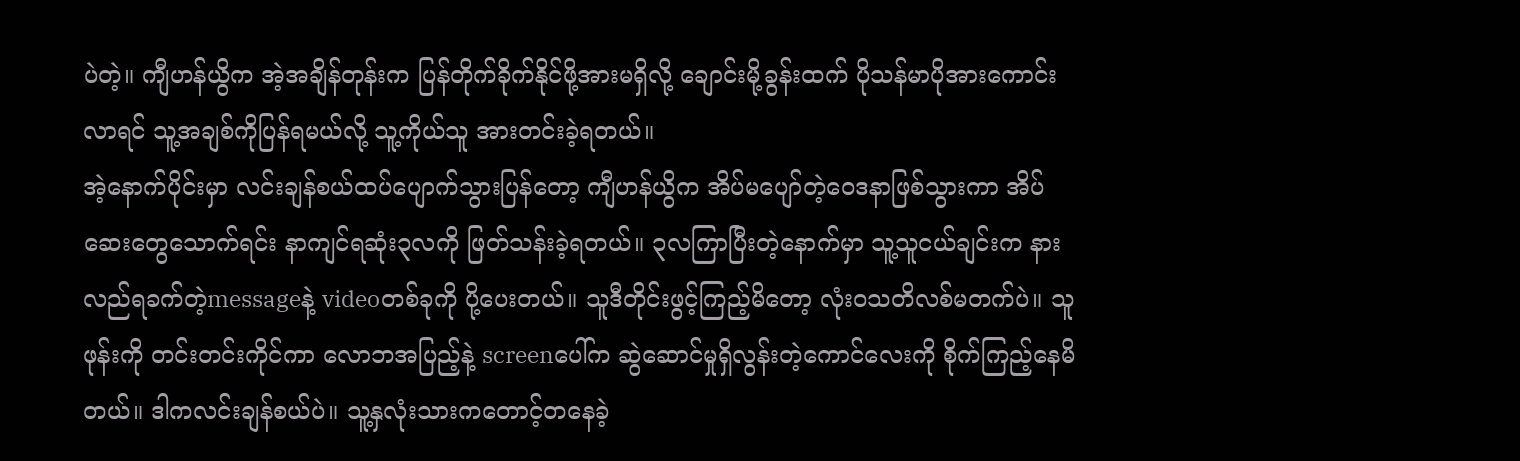ပဲတဲ့။ ကျီဟန်ယွိက အဲ့အချိန်တုန်းက ပြန်တိုက်ခိုက်နိုင်ဖို့အားမရှိလို့ ချောင်းမို့ခွန်းထက် ပိုသန်မာပိုအားကောင်းလာရင် သူ့အချစ်ကိုပြန်ရမယ်လို့ သူ့ကိုယ်သူ အားတင်းခဲ့ရတယ်။
အဲ့နောက်ပိုင်းမှာ လင်းချန်စယ်ထပ်ပျောက်သွားပြန်တော့ ကျီဟန်ယွိက အိပ်မပျော်တဲ့ဝေဒနာဖြစ်သွားကာ အိပ်ဆေးတွေသောက်ရင်း နာကျင်ရဆုံး၃လကို ဖြတ်သန်းခဲ့ရတယ်။ ၃လကြာပြီးတဲ့နောက်မှာ သူ့သူငယ်ချင်းက နားလည်ရခက်တဲ့messageနဲ့ videoတစ်ခုကို ပို့ပေးတယ်။ သူဒီတိုင်းဖွင့်ကြည့်မိတော့ လုံးဝသတိလစ်မတက်ပဲ။ သူဖုန်းကို တင်းတင်းကိုင်ကာ လောဘအပြည့်နဲ့ screenပေါ်က ဆွဲဆောင်မှုရှိလွန်းတဲ့ကောင်လေးကို စိုက်ကြည့်နေမိတယ်။ ဒါကလင်းချန်စယ်ပဲ။ သူ့နှလုံးသားကတောင့်တနေခဲ့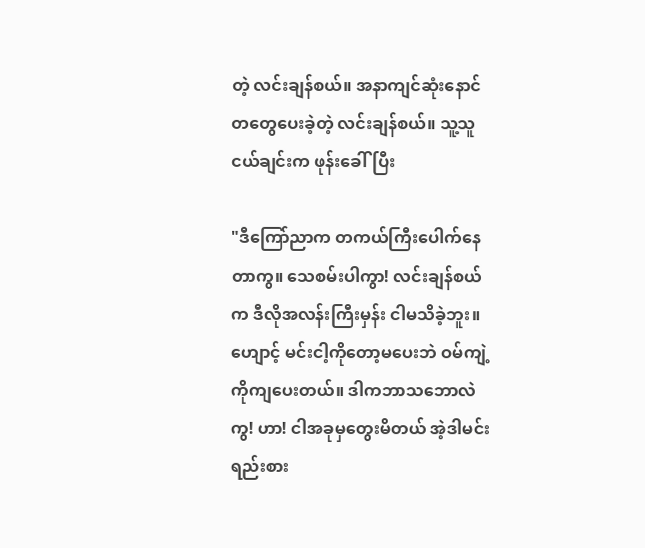တဲ့ လင်းချန်စယ်။ အနာကျင်ဆုံးနောင်တတွေပေးခဲ့တဲ့ လင်းချန်စယ်။ သူ့သူငယ်ချင်းက ဖုန်းခေါ်ပြီး

"ဒီကြော်ညာက တကယ်ကြီးပေါက်နေတာကွ။ သေစမ်းပါကွာ! လင်းချန်စယ်က ဒီလိုအလန်းကြီးမှန်း ငါမသိခဲ့ဘူး။ ဟျောင့် မင်းငါ့ကိုတော့မပေးဘဲ ဝမ်ကျဲ့ကိုကျပေးတယ်။ ဒါကဘာသဘောလဲကွ! ဟာ! ငါအခုမှတွေးမိတယ် အဲ့ဒါမင်းရည်းစား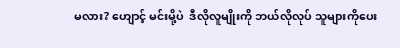မလား? ဟျောင့် မင်းမို့ပဲ  ဒီလိုလူမျိုးကို ဘယ်လိုလုပ် သူများကိုပေး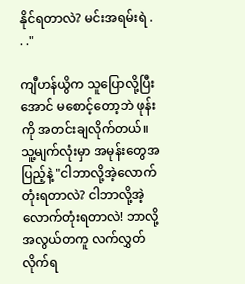နိုင်ရတာလဲ? မင်းအရမ်းရဲ . . ."

ကျီဟန်ယွိက သူပြောလို့ပြီးအောင် မစောင့်တော့ဘဲ ဖုန်းကို အတင်းချလိုက်တယ်။ သူ့မျက်လုံးမှာ အမုန်းတွေအပြည့်နဲ့ "ငါဘာလို့အဲ့လောက်တုံးရတာလဲ? ငါဘာလို့အဲ့လောက်တုံးရတာလဲ! ဘာလို့အလွယ်တကူ လက်လွှတ်လိုက်ရ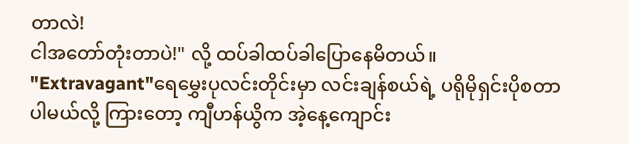တာလဲ!
ငါအတော်တုံးတာပဲ!" လို့ ထပ်ခါထပ်ခါပြောနေမိတယ်။
"Extravagant"ရေမွှေးပုလင်းတိုင်းမှာ လင်းချန်စယ်ရဲ့ ပရိုမိုရှင်းပိုစတာပါမယ်လို့ ကြားတော့ ကျီဟန်ယွိက အဲ့နေ့ကျောင်း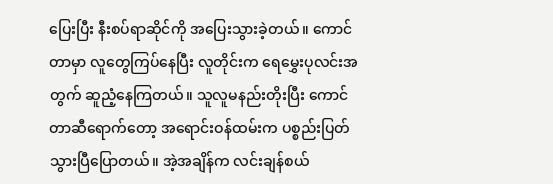ပြေးပြီး နီးစပ်ရာဆိုင်ကို အပြေးသွားခဲ့တယ်။ ကောင်တာမှာ လူတွေကြပ်နေပြီး လူတိုင်းက ရေမွှေးပုလင်းအတွက် ဆူညံ့နေကြတယ်။ သူလူမနည်းတိုးပြီး ကောင်တာဆီရောက်တော့ အရောင်းဝန်ထမ်းက ပစ္စည်းပြတ်သွားပြီပြောတယ်။ အဲ့အချိန်က လင်းချန်စယ်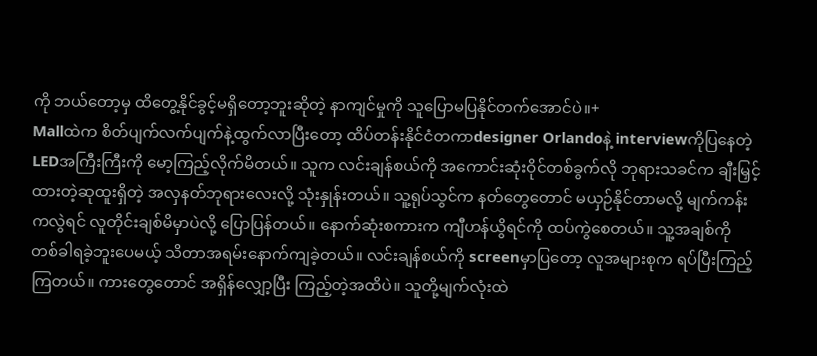ကို ဘယ်တော့မှ ထိတွေ့နိုင်ခွင့်မရှိတော့ဘူးဆိုတဲ့ နာကျင်မှုကို သူပြောမပြနိုင်တက်အောင်ပဲ။+
Mallထဲက စိတ်ပျက်လက်ပျက်နဲ့ထွက်လာပြီးတော့ ထိပ်တန်းနိုင်ငံတကာdesigner Orlandoနဲ့ interviewကိုပြနေတဲ့ LEDအကြီးကြီးကို မော့ကြည့်လိုက်မိတယ်။ သူက လင်းချန်စယ်ကို အကောင်းဆုံးဝိုင်တစ်ခွက်လို ဘုရားသခင်က ချီးမြှင့်ထားတဲ့ဆုထူးရှိတဲ့ အလှနတ်ဘုရားလေးလို့ သုံးနှုန်းတယ်။ သူ့ရုပ်သွင်က နတ်တွေတောင် မယှဉ်နိုင်တာမလို့ မျက်ကန်းကလွဲရင် လူတိုင်းချစ်မိမှာပဲလို့ ပြောပြန်တယ်။ နောက်ဆုံးစကားက ကျီဟန်ယွိရင်ကို ထပ်ကွဲစေတယ်။ သူ့အချစ်ကို တစ်ခါရခဲ့ဘူးပေမယ့် သိတာအရမ်းနောက်ကျခဲ့တယ်။ လင်းချန်စယ်ကို screenမှာပြတော့ လူအများစုက ရပ်ပြီးကြည့်ကြတယ်။ ကားတွေတောင် အရှိန်လျှော့ပြီး ကြည့်တဲ့အထိပဲ။ သူတို့မျက်လုံးထဲ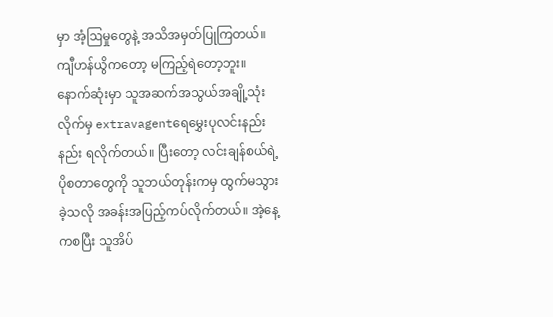မှာ အံ့ဩမှုတွေနဲ့ အသိအမှတ်ပြုကြတယ်။ ကျီဟန်ယွိကတော့ မကြည့်ရဲတော့ဘူး။
နောက်ဆုံးမှာ သူအဆက်အသွယ်အချို့သုံးလိုက်မှ extravagentရေမွှေးပုလင်းနည်းနည်း ရလိုက်တယ်။ ပြီးတော့ လင်းချန်စယ်ရဲ့ ပိုစတာတွေကို သူဘယ်တုန်းကမှ ထွက်မသွားခဲ့သလို အခန်းအပြည့်ကပ်လိုက်တယ်။ အဲ့နေ့ကစပြီး သူအိပ်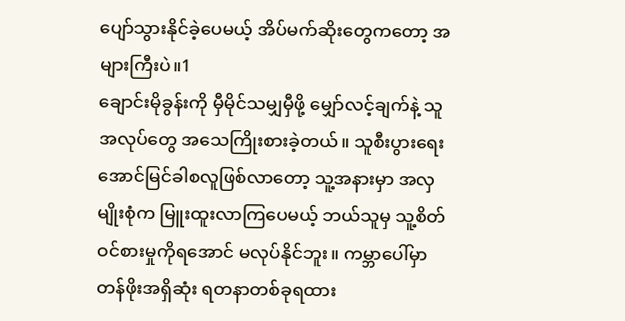ပျော်သွားနိုင်ခဲ့ပေမယ့် အိပ်မက်ဆိုးတွေကတော့ အများကြီးပဲ။1
ချောင်းမိုခွန်းကို မှီမိုင်သမျှမှီဖို့ မျှော်လင့်ချက်နဲ့ သူအလုပ်တွေ အသေကြိုးစားခဲ့တယ်။ သူစီးပွားရေးအောင်မြင်ခါစလူဖြစ်လာတော့ သူ့အနားမှာ အလှမျိုးစုံက မြူးထူးလာကြပေမယ့် ဘယ်သူမှ သူ့စိတ်ဝင်စားမှုကိုရအောင် မလုပ်နိုင်ဘူး။ ကမ္ဘာပေါ်မှာ တန်ဖိုးအရှိဆုံး ရတနာတစ်ခုရထား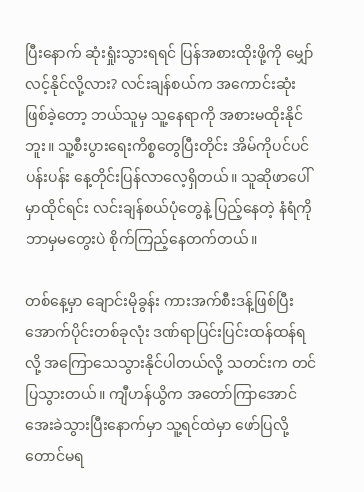ပြီးနောက် ဆုံးရှုံးသွားရရင် ပြန်အစားထိုးဖို့ကို မျှော်လင့်နိုင်လို့လား? လင်းချန်စယ်က အကောင်းဆုံးဖြစ်ခဲ့တော့ ဘယ်သူမှ သူ့နေရာကို အစားမထိုးနိုင်ဘူး။ သူ့စီးပွားရေးကိစ္စတွေပြီးတိုင်း အိမ်ကိုပင်ပင်ပန်းပန်း နေ့တိုင်းပြန်လာလေ့ရှိတယ်။ သူဆိုဖာပေါ်မှာထိုင်ရင်း လင်းချန်စယ်ပုံတွေနဲ့ ပြည့်နေတဲ့ နံရံကို ဘာမှမတွေးပဲ စိုက်ကြည့်နေတက်တယ်။

တစ်နေ့မှာ ချောင်းမိုခွန်း ကားအက်စီးဒန့်ဖြစ်ပြီး အောက်ပိုင်းတစ်ခုလုံး ဒဏ်ရာပြင်းပြင်းထန်ထန်ရလို့ အကြောသေသွားနိုင်ပါတယ်လို့ သတင်းက တင်ပြသွားတယ်။ ကျီဟန်ယွိက အတော်ကြာအောင် အေးခဲသွားပြီးနောက်မှာ သူ့ရင်ထဲမှာ ဖော်ပြလို့တောင်မရ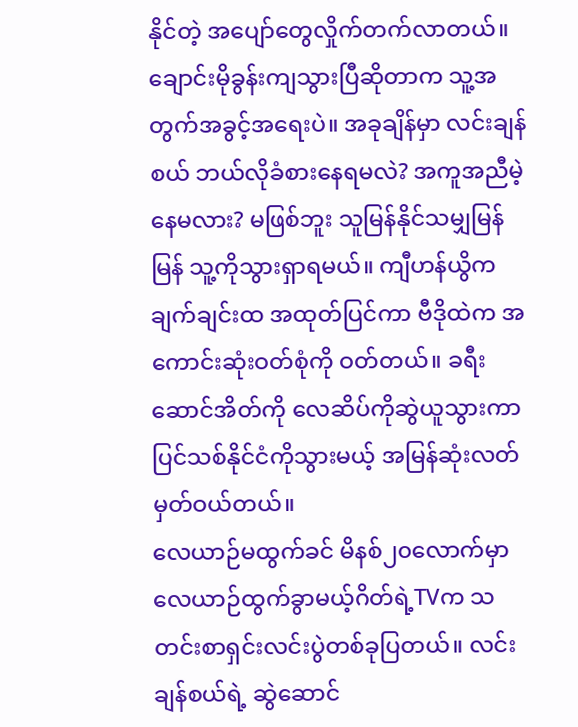နိုင်တဲ့ အပျော်တွေလှိုက်တက်လာတယ်။ ချောင်းမိုခွန်းကျသွားပြီဆိုတာက သူ့အတွက်အခွင့်အရေးပဲ။ အခုချိန်မှာ လင်းချန်စယ် ဘယ်လိုခံစားနေရမလဲ? အကူအညီမဲ့နေမလား? မဖြစ်ဘူး သူမြန်နိုင်သမျှမြန်မြန် သူ့ကိုသွားရှာရမယ်။ ကျီဟန်ယွိက ချက်ချင်းထ အထုတ်ပြင်ကာ ဗီဒိုထဲက အကောင်းဆုံးဝတ်စုံကို ဝတ်တယ်။ ခရီးဆောင်အိတ်ကို လေဆိပ်ကိုဆွဲယူသွားကာ ပြင်သစ်နိုင်ငံကိုသွားမယ့် အမြန်ဆုံးလတ်မှတ်ဝယ်တယ်။
လေယာဉ်မထွက်ခင် မိနစ်၂၀လောက်မှာ လေယာဉ်ထွက်ခွာမယ့်ဂိတ်ရဲ့TVက သတင်းစာရှင်းလင်းပွဲတစ်ခုပြတယ်။ လင်းချန်စယ်ရဲ့ ဆွဲဆောင်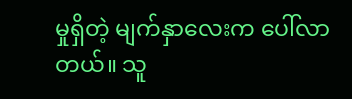မှုရှိတဲ့ မျက်နှာလေးက ပေါ်လာတယ်။ သူ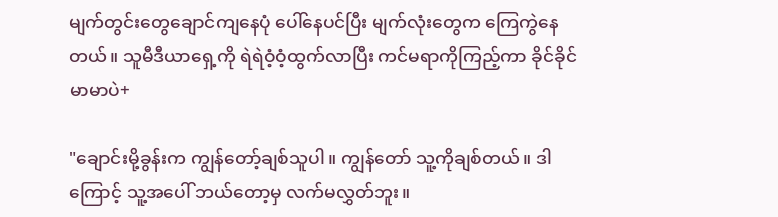မျက်တွင်းတွေချောင်ကျနေပုံ ပေါ်နေပင်ပြီး မျက်လုံးတွေက ကြေကွဲနေတယ်။ သူမီဒီယာရှေ့ကို ရဲရဲဝံ့ဝံ့ထွက်လာပြီး ကင်မရာကိုကြည့်ကာ ခိုင်ခိုင်မာမာပဲ+

"ချောင်းမို့ခွန်းက ကျွန်တော့်ချစ်သူပါ။ ကျွန်တော် သူ့ကိုချစ်တယ်။ ဒါကြောင့် သူ့အပေါ် ဘယ်တော့မှ လက်မလွှတ်ဘူး။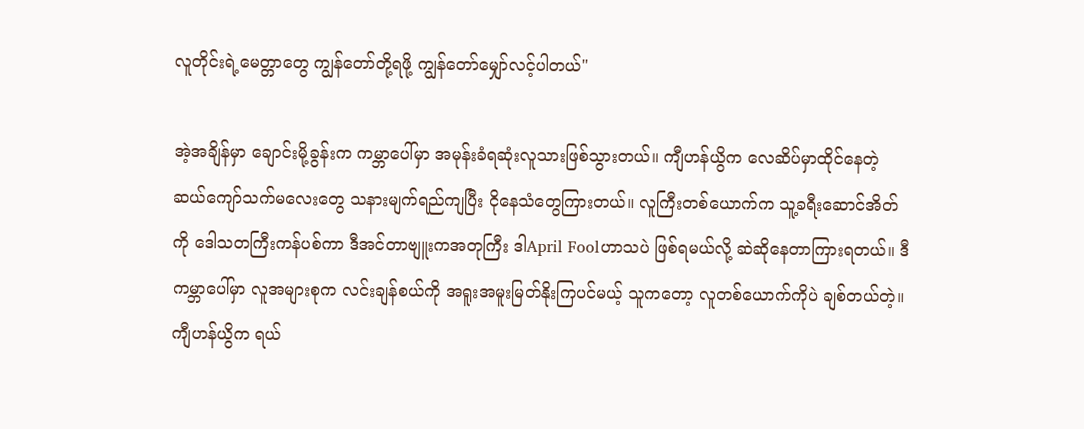လူတိုင်းရဲ့မေတ္တာတွေ ကျွန်တော်တို့ရဖို့ ကျွန်တော်မျှော်လင့်ပါတယ်"

အဲ့အချိန်မှာ ချောင်းမို့ခွန်းက ကမ္ဘာပေါ်မှာ အမုန်းခံရဆုံးလူသားဖြစ်သွားတယ်။ ကျီဟန်ယွိက လေဆိပ်မှာထိုင်နေတဲ့ ဆယ်ကျော်သက်မလေးတွေ သနားမျက်ရည်ကျပြီး ငိုနေသံတွေကြားတယ်။ လူကြီးတစ်ယောက်က သူ့ခရီးဆောင်အိတ်ကို ဒေါသတကြီးကန်ပစ်ကာ ဒီအင်တာဗျူးကအတုကြီး ဒါApril Foolဟာသပဲ ဖြစ်ရမယ်လို့ ဆဲဆိုနေတာကြားရတယ်။ ဒီကမ္ဘာပေါ်မှာ လူအများစုက လင်းချန်စယ်ကို အရူးအမူးမြတ်နိုးကြပင်မယ့် သူကတော့ လူတစ်ယောက်ကိုပဲ ချစ်တယ်တဲ့။ ကျီဟန်ယွိက ရယ်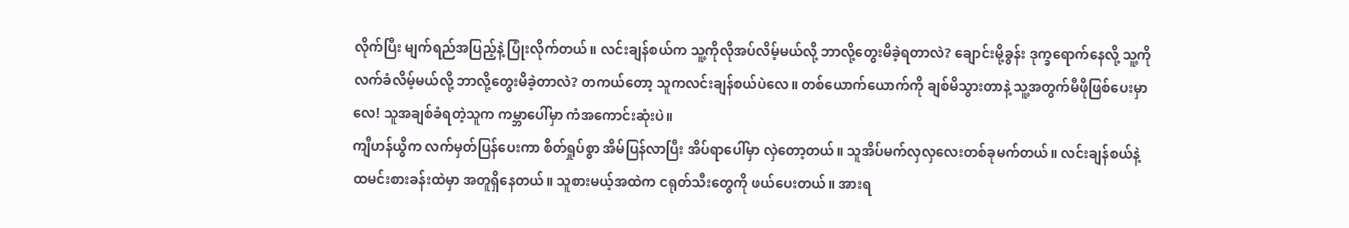လိုက်ပြီး မျက်ရည်အပြည့်နဲ့ ပြုံးလိုက်တယ်။ လင်းချန်စယ်က သူ့ကိုလိုအပ်လိမ့်မယ်လို့ ဘာလို့တွေးမိခဲ့ရတာလဲ? ချောင်းမို့ခွန်း ဒုက္ခရောက်နေလို့ သူ့ကိုလက်ခံလိမ့်မယ်လို့ ဘာလို့တွေးမိခဲ့တာလဲ? တကယ်တော့ သူကလင်းချန်စယ်ပဲလေ။ တစ်ယောက်ယောက်ကို ချစ်မိသွားတာနဲ့ သူ့အတွက်မီဖိုဖြစ်ပေးမှာလေ! သူအချစ်ခံရတဲ့သူက ကမ္ဘာပေါ်မှာ ကံအကောင်းဆုံးပဲ။
ကျီဟန်ယွိက လက်မှတ်ပြန်ပေးကာ စိတ်ရှုပ်စွာ အိမ်ပြန်လာပြီး အိပ်ရာပေါ်မှာ လှဲတော့တယ်။ သူအိပ်မက်လှလှလေးတစ်ခုမက်တယ်။ လင်းချန်စယ်နဲ့ ထမင်းစားခန်းထဲမှာ အတူရှိနေတယ်။ သူစားမယ့်အထဲက ငရုတ်သီးတွေကို ဖယ်ပေးတယ်။ အားရ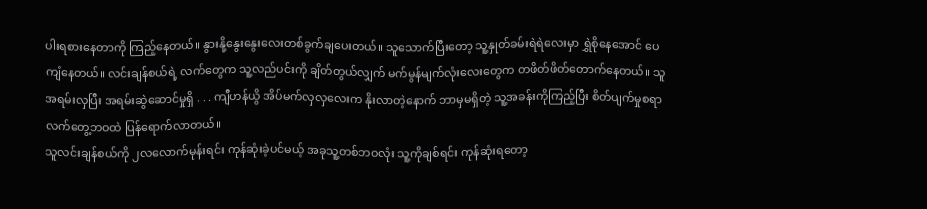ပါးရစားနေတာကို ကြည့်နေတယ်။ နွားနို့နွေးနွေးလေးတစ်ခွက်ချပေးတယ်။ သူသောက်ပြီးတော့ သူ့နှုတ်ခမ်းရဲရဲလေးမှာ ရွှဲစိုနေအောင် ပေကျံနေတယ်။ လင်းချန်စယ်ရဲ့ လက်တွေက သူ့လည်ပင်းကို ချိတ်တွယ်လျှက် မက်မွန်မျက်လုံးလေးတွေက တဖိတ်ဖိတ်တောက်နေတယ်။ သူအရမ်းလှပြီး အရမ်းဆွဲဆောင်မှုရှိ . . . ကျီဟန်ယွိ အိပ်မက်လှလှလေးက နိုးလာတဲ့နောက် ဘာမှမရှိတဲ့ သူ့အခန်းကိုကြည့်ပြီး စိတ်ပျက်မှုစရာ လက်တွေ့ဘဝထဲ ပြန်ရောက်လာတယ်။
သူလင်းချန်စယ်ကို ၂လလောက်မုန်းရင်း ကုန်ဆုံးခဲ့ပင်မယ့် အခုသူ့တစ်ဘဝလုံး သူ့ကိုချစ်ရင်း ကုန်ဆုံးရတော့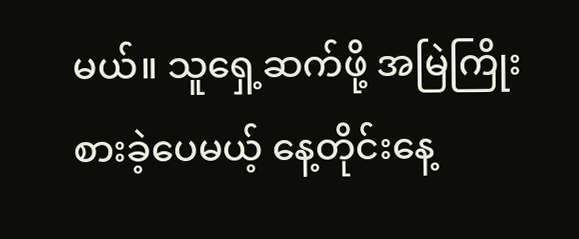မယ်။ သူရှေ့ဆက်ဖို့ အမြဲကြိုးစားခဲ့ပေမယ့် နေ့တိုင်းနေ့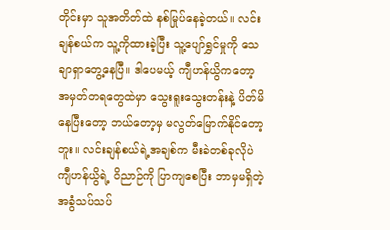တိုင်းမှာ သူအတိတ်ထဲ နစ်မြုပ်နေခဲ့တယ်။ လင်းချန်စယ်က သူ့ကိုထားခဲ့ပြီး သူ့ပျော်ရွှင်မှုကို သေချာရှာတွေ့နေပြီ။ ဒါပေမယ့် ကျီဟန်ယွိကတော့ အမှတ်တရတွေထဲမှာ သွေးရူးသွေးတန်းနဲ့ ပိတ်မိနေပြီးတော့ ဘယ်တော့မှ မလွတ်မြောက်နိုင်တော့ဘူး။ လင်းချန်စယ်ရဲ့အချစ်က မီးခဲတစ်ခုလိုပဲ ကျီဟန်ယွိရဲ့ ဝိညာဉ်ကို ပြာကျစေပြီး ဘာမှမရှိတဲ့ အခွံသပ်သပ်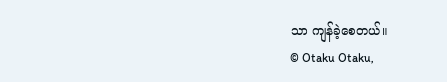သာ ကျန်ခဲ့စေတယ်။
© Otaku Otaku,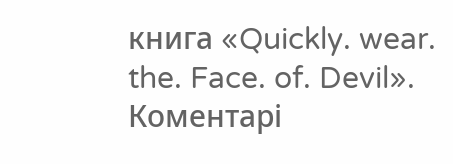книга «Quickly. wear. the. Face. of. Devil».
Коментарі